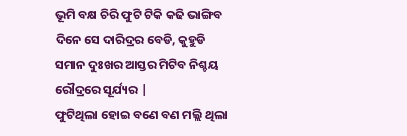ଭୂମି ବକ୍ଷ ଚିରି ଫୁଟି ଟିକି କଢି ଭାଙ୍ଗିବ ଦିନେ ସେ ଦାରିଦ୍ରର ବେଡି, କୁହୁଡି ସମାନ ଦୁଃଖର ଆସ୍ତର ମିଟିବ ନିଶ୍ଚୟ ରୌଦ୍ରରେ ସୂର୍ଯ୍ୟର |
ଫୁଟିଥିଲା ହୋଇ ବଣେ ବଣ ମଲ୍ଲି ଥିଲା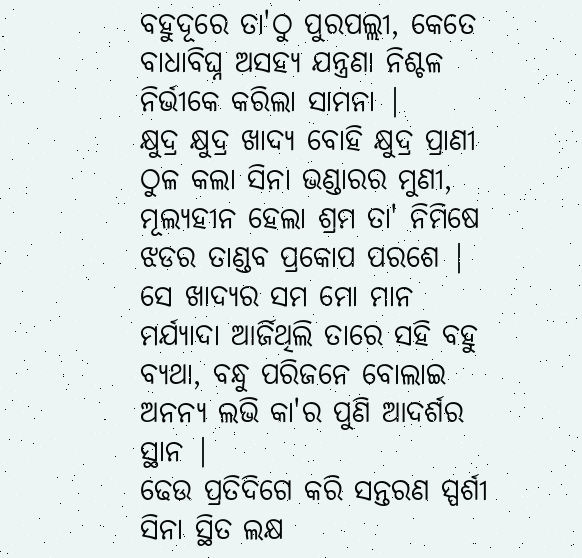ବହୁଦୂରେ ତା'ଠୁ ପୁରପଲ୍ଲୀ, କେତେ ବାଧାବିଘ୍ନ ଅସହ୍ୟ ଯନ୍ତ୍ରଣା ନିଶ୍ଚଳ ନିର୍ଭୀକେ କରିଲା ସାମନା |
କ୍ଷୁଦ୍ର କ୍ଷୁଦ୍ର ଖାଦ୍ୟ ବୋହି କ୍ଷୁଦ୍ର ପ୍ରାଣୀ ଠୁଳ କଲା ସିନା ଭଣ୍ଡାରର ମୁଣୀ, ମୂଲ୍ୟହୀନ ହେଲା ଶ୍ରମ ତା' ନିମିଷେ ଝଡର ତାଣ୍ଡବ ପ୍ରକୋପ ପରଶେ |
ସେ ଖାଦ୍ୟର ସମ ମୋ ମାନ ମର୍ଯ୍ୟାଦା ଆର୍ଜିଥିଲି ତାରେ ସହି ବହୁ ବ୍ୟଥା, ବନ୍ଧୁ ପରିଜନେ ବୋଲାଇ ଅନନ୍ୟ ଲଭି କା'ର ପୁଣି ଆଦର୍ଶର ସ୍ଥାନ |
ଢେଉ ପ୍ରତିଦିଗେ କରି ସନ୍ତରଣ ସ୍ପର୍ଶୀ ସିନା ସ୍ଥିତ ଲକ୍ଷ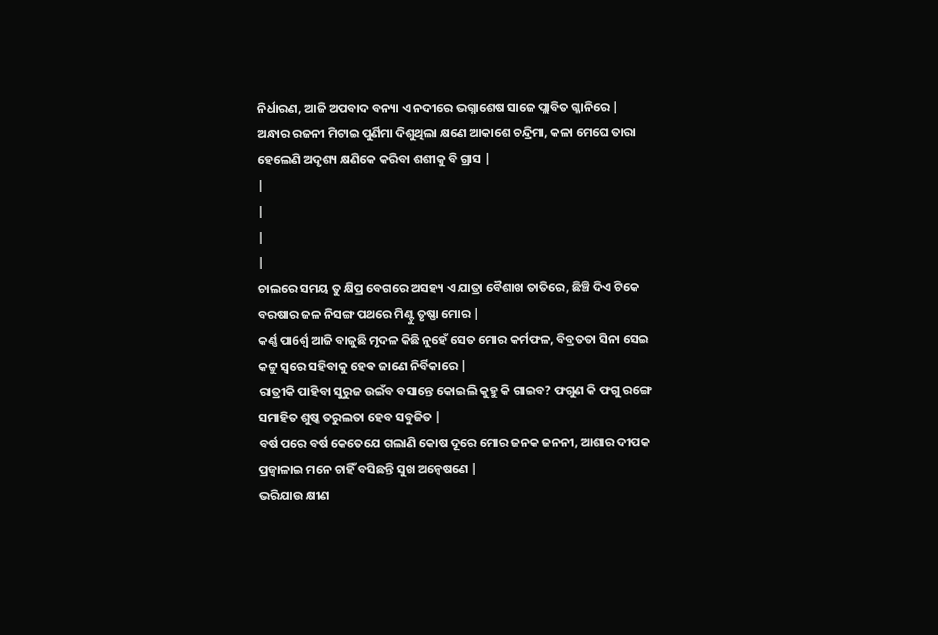ନିର୍ଧାରଣ, ଆଜି ଅପବାଦ ବନ୍ୟା ଏ ନଦୀରେ ଭଗ୍ନାଶେଷ ସାଜେ ପ୍ଲାବିତ ଗ୍ଳାନିରେ |
ଅନ୍ଧାର ରଜନୀ ମିଟାଇ ପୁର୍ଣିମା ଦିଶୁଥିଲା କ୍ଷଣେ ଆକାଶେ ଚନ୍ଦ୍ରିମା, କଳା ମେଘେ ତାରା ହେଲେଣି ଅଦୃଶ୍ୟ କ୍ଷଣିକେ କରିବା ଶଶୀକୁ ବି ଗ୍ରାସ |
|
|
|
|
ଚାଲରେ ସମୟ ତୁ କ୍ଷିପ୍ର ବେଗରେ ଅସହ୍ୟ ଏ ଯାତ୍ରା ବୈଶାଖ ତାତିରେ, ଛିଞ୍ଚି ଦିଏ ଟିକେ ବରଷାର ଜଳ ନିସଙ୍ଗ ପଥରେ ମିଣ୍ଟୁ ତୃଷ୍ଣା ମୋର |
କର୍ଣ୍ଣ ପା6ର୍ଶ୍ଵ ଆଜି ବାଜୁଛି ମୃଦଳ କିଛି ନୁହେଁ ସେତ ମୋର କର୍ମଫଳ, ବିବ୍ରତତା ସିନା ସେଇ କଟ୍ଟୁ ସ୍ଵରେ ସହିବାକୁ ହେଵ ଜାଣେ ନିର୍ବିକାରେ |
ରାତ୍ରୀକି ପାହିବା ସୁରୁଜ ଉଇଁବ ବସାନ୍ତେ କୋଇଲି କୁହୁ କି ଗାଇବ? ଫଗୁଣ କି ଫଗୁ ରଙ୍ଗେ ସମାହିତ ଶୁଷ୍କ ତରୁଲତା ହେବ ସବୁଜିତ |
ବର୍ଷ ପରେ ବର୍ଷ କେତେଯେ ଗଲାଣି କୋଷ ଦୂରେ ମୋର ଜନକ ଜନନୀ, ଆଶାର ଦୀପକ ପ୍ରଜ୍ୱାଳାଇ ମନେ ଚାହିଁ ବସିଛନ୍ତି ସୁଖ ଅନ୍ବେଷଣେ |
ଭରିଯାଉ କ୍ଷୀଣ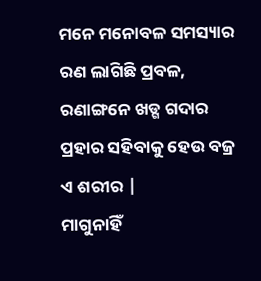ମନେ ମନୋବଳ ସମସ୍ୟାର ରଣ ଲାଗିଛି ପ୍ରବଳ, ରଣାଙ୍ଗନେ ଖଡ୍ଗ ଗଦାର ପ୍ରହାର ସହିବାକୁ ହେଉ ବଜ୍ର ଏ ଶରୀର |
ମାଗୁନାହିଁ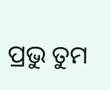ପ୍ରଭୁ ତୁମ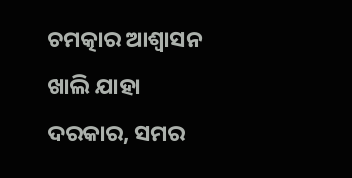ଚମତ୍କାର ଆଶ୍ଵାସନ ଖାଲି ଯାହା ଦରକାର, ସମର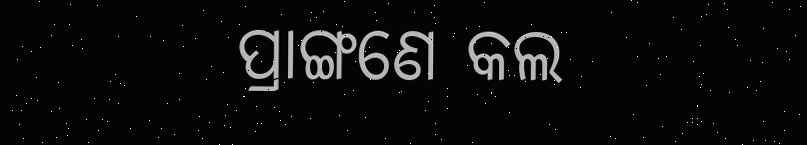ପ୍ରାଙ୍ଗଣେ କଲ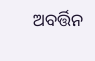ଅବର୍ତ୍ତିନ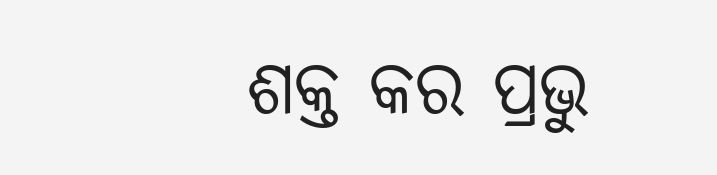ଶକ୍ତ କର ପ୍ରଭୁ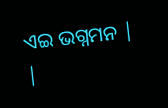ଏଇ ଭଗ୍ନମନ |
|